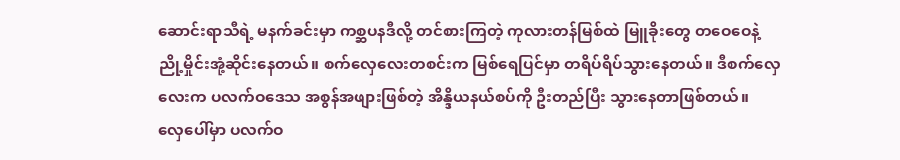ဆောင်းရာသီရဲ့ မနက်ခင်းမှာ ကစ္ဆပနဒီလို့ တင်စားကြတဲ့ ကုလားတန်မြစ်ထဲ မြူခိုးတွေ တဝေဝေနဲ့ ညို့မှိုင်းအုံ့ဆိုင်းနေတယ်။ စက်လှေလေးတစင်းက မြစ်ရေပြင်မှာ တရိပ်ရိပ်သွားနေတယ်။ ဒီစက်လှေလေးက ပလက်ဝဒေသ အစွန်အဖျားဖြစ်တဲ့ အိန္ဒိယနယ်စပ်ကို ဦးတည်ပြီး သွားနေတာဖြစ်တယ်။
လှေပေါ်မှာ ပလက်ဝ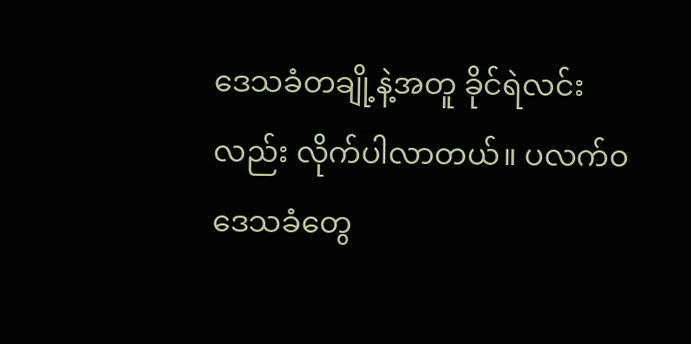ဒေသခံတချို့နဲ့အတူ ခိုင်ရဲလင်းလည်း လိုက်ပါလာတယ်။ ပလက်ဝဒေသခံတွေ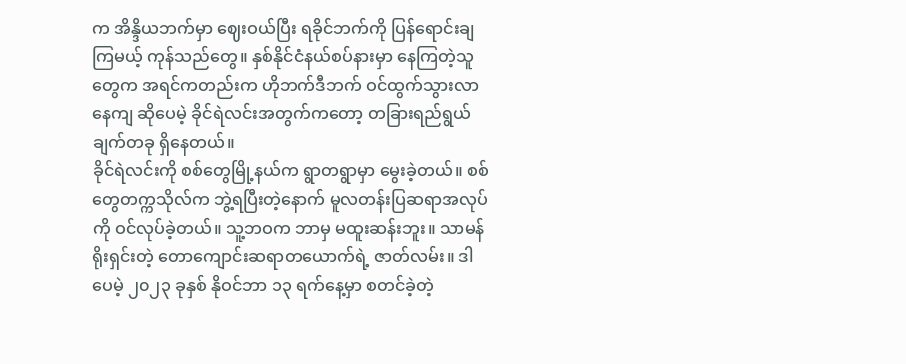က အိန္ဒိယဘက်မှာ ဈေးဝယ်ပြီး ရခိုင်ဘက်ကို ပြန်ရောင်းချကြမယ့် ကုန်သည်တွေ။ နှစ်နိုင်ငံနယ်စပ်နားမှာ နေကြတဲ့သူတွေက အရင်ကတည်းက ဟိုဘက်ဒီဘက် ဝင်ထွက်သွားလာနေကျ ဆိုပေမဲ့ ခိုင်ရဲလင်းအတွက်ကတော့ တခြားရည်ရွယ်ချက်တခု ရှိနေတယ်။
ခိုင်ရဲလင်းကို စစ်တွေမြို့နယ်က ရွာတရွာမှာ မွေးခဲ့တယ်။ စစ်တွေတက္ကသိုလ်က ဘွဲ့ရပြီးတဲ့နောက် မူလတန်းပြဆရာအလုပ်ကို ဝင်လုပ်ခဲ့တယ်။ သူ့ဘဝက ဘာမှ မထူးဆန်းဘူး။ သာမန်ရိုးရှင်းတဲ့ တောကျောင်းဆရာတယောက်ရဲ့ ဇာတ်လမ်း။ ဒါပေမဲ့ ၂၀၂၃ ခုနှစ် နိုဝင်ဘာ ၁၃ ရက်နေ့မှာ စတင်ခဲ့တဲ့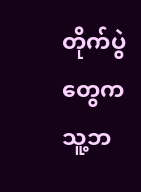တိုက်ပွဲတွေက သူ့ဘ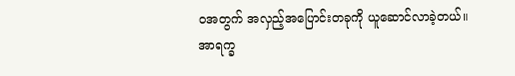ဝအတွက် အလှည့်အပြောင်းတခုကို ယူဆောင်လာခဲ့တယ်။
အာရက္ခ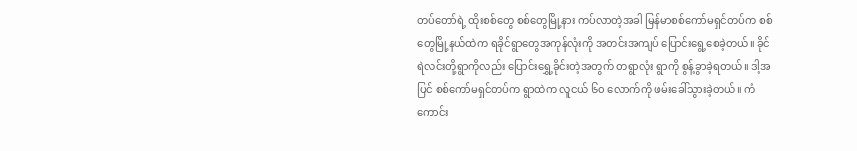တပ်တော်ရဲ့ ထိုးစစ်တွေ စစ်တွေမြို့နား ကပ်လာတဲ့အခါ မြန်မာစစ်ကော်မရှင်တပ်က စစ်တွေမြို့နယ်ထဲက ရခိုင်ရွာတွေအကုန်လုံးကို အတင်းအကျပ် ပြောင်းရွေ့စေခဲ့တယ်။ ခိုင်ရဲလင်းတို့ရွာကိုလည်း ပြောင်းရွှေ့ခိုင်းတဲ့အတွက် တရွာလုံး ရွာကို စွန့်ခွာခဲ့ရတယ်။ ဒါ့အပြင် စစ်ကော်မရှင်တပ်က ရွာထဲက လူငယ် ၆၀ လောက်ကို ဖမ်းခေါ်သွားခဲ့တယ်။ ကံကောင်း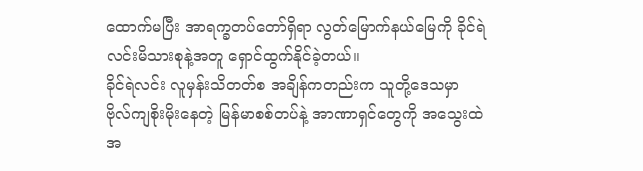ထောက်မပြီး အာရက္ခတပ်တော်ရှိရာ လွတ်မြောက်နယ်မြေကို ခိုင်ရဲလင်းမိသားစုနဲ့အတူ ရှောင်ထွက်နိုင်ခဲ့တယ်။
ခိုင်ရဲလင်း လူမှန်းသိတတ်စ အချိန်ကတည်းက သူတို့ဒေသမှာ ဗိုလ်ကျစိုးမိုးနေတဲ့ မြန်မာစစ်တပ်နဲ့ အာဏာရှင်တွေကို အသွေးထဲ အ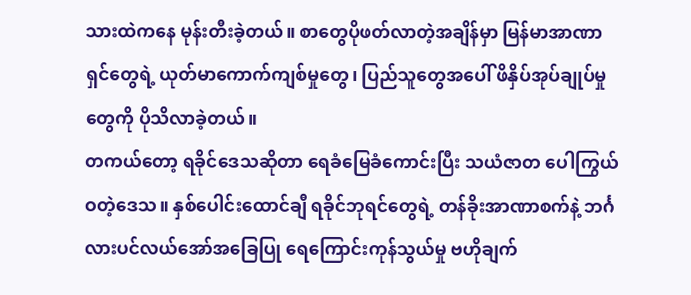သားထဲကနေ မုန်းတီးခဲ့တယ်။ စာတွေပိုဖတ်လာတဲ့အချိန်မှာ မြန်မာအာဏာရှင်တွေရဲ့ ယုတ်မာကောက်ကျစ်မှုတွေ၊ ပြည်သူတွေအပေါ် ဖိနှိပ်အုပ်ချုပ်မှုတွေကို ပိုသိလာခဲ့တယ်။
တကယ်တော့ ရခိုင်ဒေသဆိုတာ ရေခံမြေခံကောင်းပြီး သယံဇာတ ပေါကြွယ်ဝတဲ့ဒေသ။ နှစ်ပေါင်းထောင်ချီ ရခိုင်ဘုရင်တွေရဲ့ တန်ခိုးအာဏာစက်နဲ့ ဘင်္ဂလားပင်လယ်အော်အခြေပြု ရေကြောင်းကုန်သွယ်မှု ဗဟိုချက်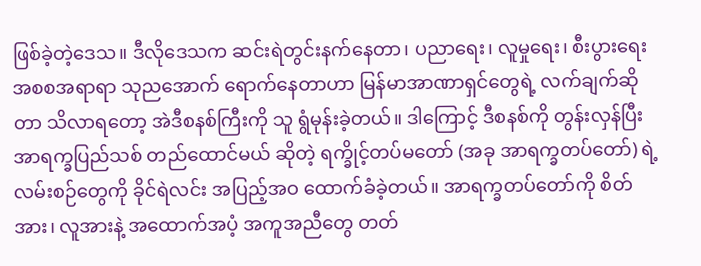ဖြစ်ခဲ့တဲ့ဒေသ။ ဒီလိုဒေသက ဆင်းရဲတွင်းနက်နေတာ၊ ပညာရေး၊ လူမှုရေး၊ စီးပွားရေး အစစအရာရာ သုညအောက် ရောက်နေတာဟာ မြန်မာအာဏာရှင်တွေရဲ့ လက်ချက်ဆိုတာ သိလာရတော့ အဲဒီစနစ်ကြီးကို သူ ရွံမုန်းခဲ့တယ်။ ဒါကြောင့် ဒီစနစ်ကို တွန်းလှန်ပြီး အာရက္ခပြည်သစ် တည်ထောင်မယ် ဆိုတဲ့ ရက္ခိုင့်တပ်မတော် (အခု အာရက္ခတပ်တော်) ရဲ့ လမ်းစဉ်တွေကို ခိုင်ရဲလင်း အပြည့်အဝ ထောက်ခံခဲ့တယ်။ အာရက္ခတပ်တော်ကို စိတ်အား၊ လူအားနဲ့ အထောက်အပံ့ အကူအညီတွေ တတ်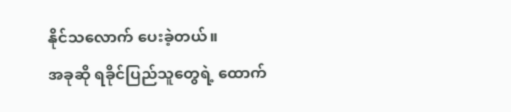နိုင်သလောက် ပေးခဲ့တယ်။
အခုဆို ရခိုင်ပြည်သူတွေရဲ့ ထောက်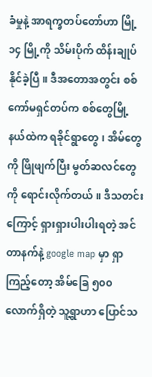ခံမှုနဲ့ အာရက္ခတပ်တော်ဟာ မြို့ ၁၄ မြို့ကို သိမ်းပိုက် ထိန်းချုပ်နိုင်ခဲ့ပြီ။ ဒီအတောအတွင်း စစ်ကော်မရှင်တပ်က စစ်တွေမြို့နယ်ထဲက ရခိုင်ရွာတွေ၊ အိမ်တွေကို ဖြိုဖျက်ပြီး မွတ်ဆလင်တွေကို ရောင်းလိုက်တယ်။ ဒီသတင်းကြောင့် ရှားရှားပါးပါးရတဲ့ အင်တာနက်နဲ့ google map မှာ ရှာကြည့်တော့ အိမ်ခြေ ၅၀၀ လောက်ရှိတဲ့ သူ့ရွာဟာ ပြောင်သ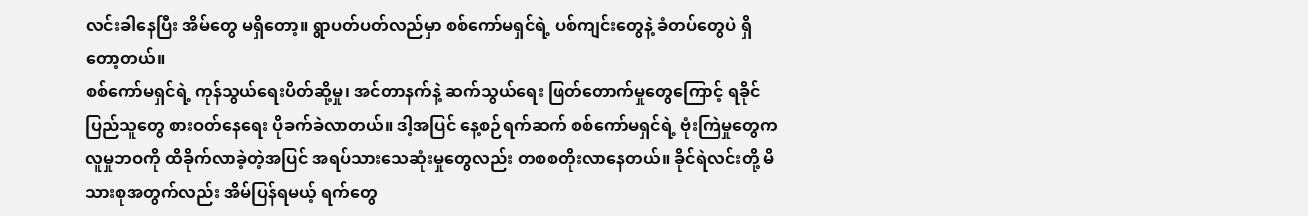လင်းခါနေပြီး အိမ်တွေ မရှိတော့။ ရွာပတ်ပတ်လည်မှာ စစ်ကော်မရှင်ရဲ့ ပစ်ကျင်းတွေနဲ့ ခံတပ်တွေပဲ ရှိတော့တယ်။
စစ်ကော်မရှင်ရဲ့ ကုန်သွယ်ရေးပိတ်ဆို့မှု၊ အင်တာနက်နဲ့ ဆက်သွယ်ရေး ဖြတ်တောက်မှုတွေကြောင့် ရခိုင်ပြည်သူတွေ စားဝတ်နေရေး ပိုခက်ခဲလာတယ်။ ဒါ့အပြင် နေ့စဉ်ရက်ဆက် စစ်ကော်မရှင်ရဲ့ ဗုံးကြဲမှုတွေက လူမှုဘဝကို ထိခိုက်လာခဲ့တဲ့အပြင် အရပ်သားသေဆုံးမှုတွေလည်း တစစတိုးလာနေတယ်။ ခိုင်ရဲလင်းတို့ မိသားစုအတွက်လည်း အိမ်ပြန်ရမယ့် ရက်တွေ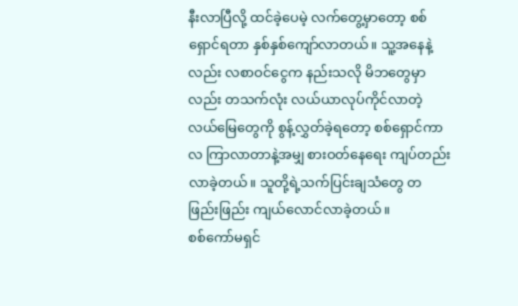နီးလာပြီလို့ ထင်ခဲ့ပေမဲ့ လက်တွေ့မှာတော့ စစ်ရှောင်ရတာ နှစ်နှစ်ကျော်လာတယ်။ သူ့အနေနဲ့လည်း လစာဝင်ငွေက နည်းသလို မိဘတွေမှာလည်း တသက်လုံး လယ်ယာလုပ်ကိုင်လာတဲ့ လယ်မြေတွေကို စွန့်လွှတ်ခဲ့ရတော့ စစ်ရှောင်ကာလ ကြာလာတာနဲ့အမျှ စားဝတ်နေရေး ကျပ်တည်းလာခဲ့တယ်။ သူတို့ရဲ့သက်ပြင်းချသံတွေ တဖြည်းဖြည်း ကျယ်လောင်လာခဲ့တယ်။
စစ်ကော်မရှင်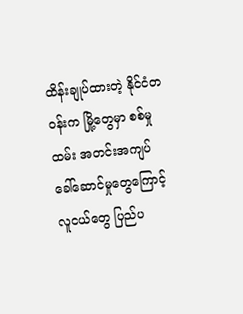ထိန်းချုပ်ထားတဲ့ နိုင်ငံတဝန်းက မြို့တွေမှာ စစ်မှုထမ်း အတင်းအကျပ် ခေါ်ဆောင်မှုတွေကြောင့် လူငယ်တွေ ပြည်ပ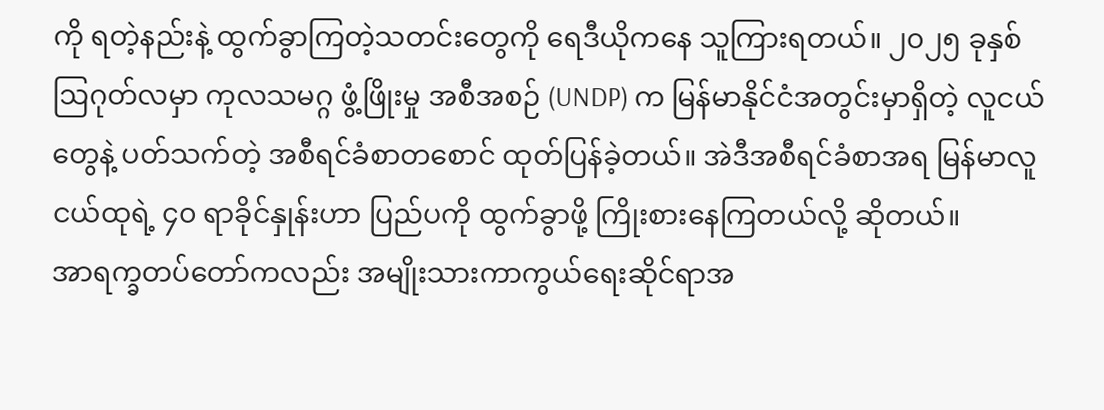ကို ရတဲ့နည်းနဲ့ ထွက်ခွာကြတဲ့သတင်းတွေကို ရေဒီယိုကနေ သူကြားရတယ်။ ၂၀၂၅ ခုနှစ် ဩဂုတ်လမှာ ကုလသမဂ္ဂ ဖွံ့ဖြိုးမှု အစီအစဉ် (UNDP) က မြန်မာနိုင်ငံအတွင်းမှာရှိတဲ့ လူငယ်တွေနဲ့ ပတ်သက်တဲ့ အစီရင်ခံစာတစောင် ထုတ်ပြန်ခဲ့တယ်။ အဲဒီအစီရင်ခံစာအရ မြန်မာလူငယ်ထုရဲ့ ၄၀ ရာခိုင်နှုန်းဟာ ပြည်ပကို ထွက်ခွာဖို့ ကြိုးစားနေကြတယ်လို့ ဆိုတယ်။
အာရက္ခတပ်တော်ကလည်း အမျိုးသားကာကွယ်ရေးဆိုင်ရာအ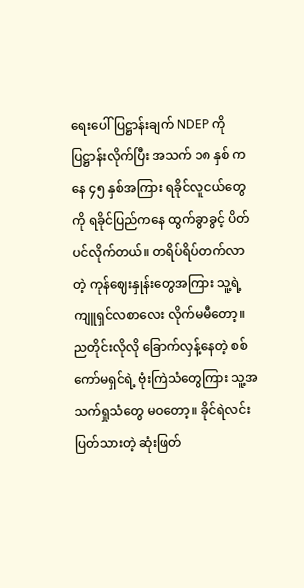ရေးပေါ်ပြဋ္ဌာန်းချက် NDEP ကို ပြဋ္ဌာန်းလိုက်ပြီး အသက် ၁၈ နှစ် ကနေ ၄၅ နှစ်အကြား ရခိုင်လူငယ်တွေကို ရခိုင်ပြည်ကနေ ထွက်ခွာခွင့် ပိတ်ပင်လိုက်တယ်။ တရိပ်ရိပ်တက်လာတဲ့ ကုန်ဈေးနှုန်းတွေအကြား သူ့ရဲ့ ကျူရှင်လစာလေး လိုက်မမီတော့။ ညတိုင်းလိုလို ခြောက်လှန့်နေတဲ့ စစ်ကော်မရှင်ရဲ့ ဗုံးကြဲသံတွေကြား သူ့အသက်ရှုသံတွေ မဝတော့။ ခိုင်ရဲလင်း ပြတ်သားတဲ့ ဆုံးဖြတ်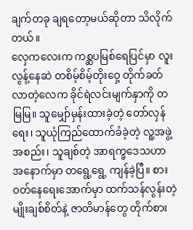ချက်တခု ချရတော့မယ်ဆိုတာ သိလိုက်တယ်။
လှေကလေးက ကစ္ဆပမြစ်ရေပြင်မှာ လူးလွန့်နေဆဲ တစိမ့်စိမ့်တိုးဝှေ့ တိုက်ခတ်လာတဲ့လေက ခိုင်ရဲလင်းမျက်နှာကို တမြမြ။ သူမျှော်မှန်းထားခဲ့တဲ့ တော်လှန်ရေး၊ သူယုံကြည်ထောက်ခံခဲ့တဲ့ လူ့အဖွဲ့အစည်း၊ သူချစ်တဲ့ အာရက္ခဒေသဟာ အနောက်မှာ တရွေ့ရွေ့ ကျန်ခဲ့ပြီ။ စားဝတ်နေရေးအောက်မှာ ထက်သန်လွန်းတဲ့ မျိုးချစ်စိတ်နဲ့ ဇာတိမာန်တွေ တိုက်စား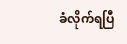ခံလိုက်ရပြီ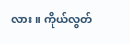လား။ ကိုယ်လွတ်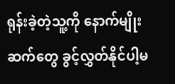ရုန်းခဲ့တဲ့သူ့ကို နောက်မျိုးဆက်တွေ ခွင့်လွှတ်နိုင်ပါ့မ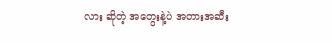လား ဆိုတဲ့ အတွေးနဲ့ပဲ အတားအဆီး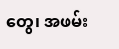တွေ၊ အဖမ်း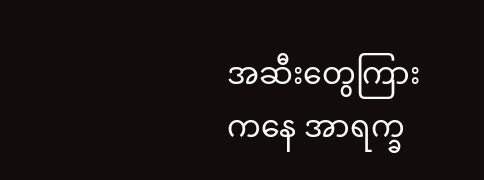အဆီးတွေကြားကနေ အာရက္ခ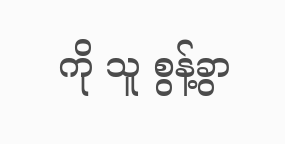ကို သူ စွန့်ခွာ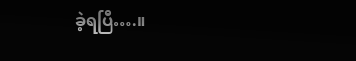ခဲ့ရပြီ….။